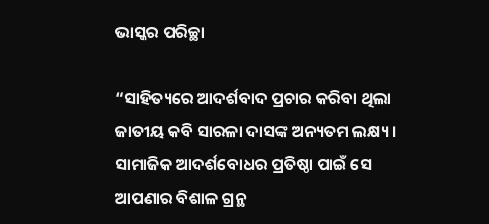ଭାସ୍କର ପରିଚ୍ଛା

“ସାହିତ୍ୟରେ ଆଦର୍ଶବାଦ ପ୍ରଚାର କରିବା ଥିଲା ଜାତୀୟ କବି ସାରଳା ଦାସଙ୍କ ଅନ୍ୟତମ ଲକ୍ଷ୍ୟ। ସାମାଜିକ ଆଦର୍ଶବୋଧର ପ୍ରତିଷ୍ଠା ପାଇଁ ସେ ଆପଣାର ବିଶାଳ ଗ୍ରନ୍ଥ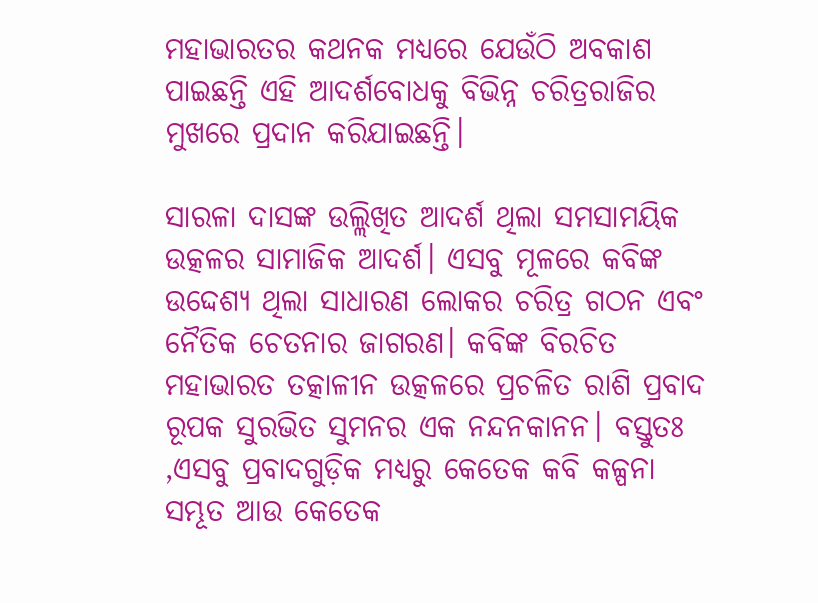ମହାଭାରତର କଥନକ ମଧ୍ୟରେ ଯେଉଁଠି ଅବକାଶ ପାଇଛନ୍ତି ଏହି ଆଦର୍ଶବୋଧକୁ ବିଭିନ୍ନ ଚରିତ୍ରରାଜିର ମୁଖରେ ପ୍ରଦାନ କରିଯାଇଛନ୍ତି।

ସାରଳା ଦାସଙ୍କ ଉଲ୍ଲିଖିତ ଆଦର୍ଶ ଥିଲା ସମସାମୟିକ ଉତ୍କଳର ସାମାଜିକ ଆଦର୍ଶ। ଏସବୁ ମୂଳରେ କବିଙ୍କ ଉଦ୍ଦେଶ୍ୟ ଥିଲା ସାଧାରଣ ଲୋକର ଚରିତ୍ର ଗଠନ ଏବଂ ନୈତିକ ଚେତନାର ଜାଗରଣ। କବିଙ୍କ ବିରଚିତ ମହାଭାରତ ତତ୍କାଳୀନ ଉତ୍କଳରେ ପ୍ରଚଳିତ ରାଶି ପ୍ରବାଦ ରୂପକ ସୁରଭିତ ସୁମନର ଏକ ନନ୍ଦନକାନନ। ବସ୍ତୁତଃ ,ଏସବୁ ପ୍ରବାଦଗୁଡ଼ିକ ମଧ୍ୟରୁ କେତେକ କବି କଳ୍ପନା ସମ୍ଭୂତ ଆଉ କେତେକ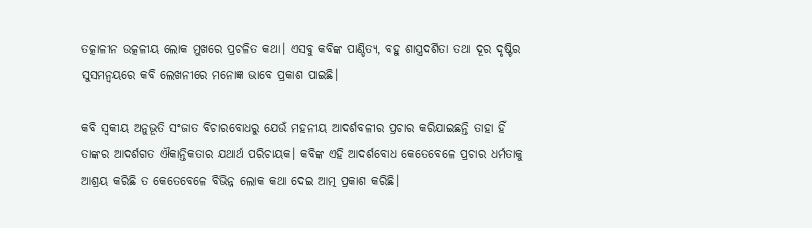ତତ୍କାଳୀନ ଉତ୍କଳୀୟ ଲୋକ ମୁଖରେ ପ୍ରଚଳିତ କଥା। ଏସବୁ କବିଙ୍କ ପାଣ୍ଡିତ୍ୟ, ବହୁ ଶାସ୍ତ୍ରଦର୍ଶିତା ତଥା ଦୂର ଦୃଷ୍ଟିର ସୁସମନ୍ୱୟରେ କବି ଲେଖନୀରେ ମନୋଜ୍ଞ ଭାବେ ପ୍ରକାଶ ପାଇଛି।

କବି ସ୍ୱକୀୟ ଅନୁଭୂତି ସଂଜାତ ବିଚାରବୋଧରୁ ଯେଉଁ ମହନୀୟ ଆଦର୍ଶବଳୀର ପ୍ରଚାର କରିଯାଇଛନ୍ତି ତାହା ହିଁ ତାଙ୍କର ଆଦର୍ଶଗତ ଐକାନ୍ତିକତାର ଯଥାର୍ଥ ପରିଚାୟକ। କବିଙ୍କ ଏହି ଆଦର୍ଶବୋଧ କେତେବେଳେ ପ୍ରଚାର ଧର୍ମତାକୁ ଆଶ୍ରୟ କରିଛି ତ କେତେବେଳେ ବିଭିନ୍ନ ଲୋକ କଥା ଦେଇ ଆତ୍ମ ପ୍ରକାଶ କରିଛି।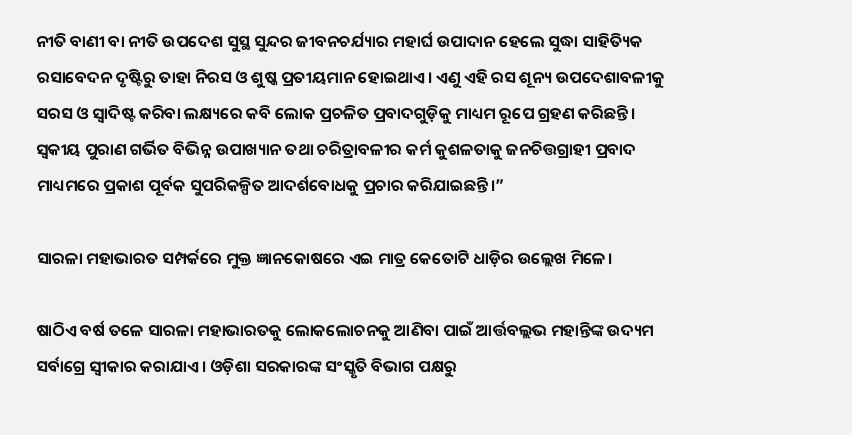ନୀତି ବାଣୀ ବା ନୀତି ଉପଦେଶ ସୁସ୍ଥ ସୁନ୍ଦର ଜୀବନଚର୍ଯ୍ୟାର ମହାର୍ଘ ଉପାଦାନ ହେଲେ ସୁଦ୍ଧା ସାହିତ୍ୟିକ ରସାବେଦନ ଦୃଷ୍ଟିରୁ ତାହା ନିରସ ଓ ଶୁଷ୍କ ପ୍ରତୀୟମାନ ହୋଇଥାଏ। ଏଣୁ ଏହି ରସ ଶୂନ୍ୟ ଉପଦେଶାବଳୀକୁ ସରସ ଓ ସ୍ୱାଦିଷ୍ଟ କରିବା ଲକ୍ଷ୍ୟରେ କବି ଲୋକ ପ୍ରଚଳିତ ପ୍ରବାଦଗୁଡ଼ିକୁ ମାଧ୍ୟମ ରୂପେ ଗ୍ରହଣ କରିଛନ୍ତି। ସ୍ୱକୀୟ ପୁରାଣ ଗର୍ଭିତ ବିଭିନ୍ନ ଉପାଖ୍ୟାନ ତଥା ଚରିତ୍ରାବଳୀର କର୍ମ କୁଶଳତାକୁ ଜନଚିତ୍ତଗ୍ରାହୀ ପ୍ରବାଦ ମାଧ୍ୟମରେ ପ୍ରକାଶ ପୂର୍ବକ ସୁପରିକଳ୍ପିତ ଆଦର୍ଶବୋଧକୁ ପ୍ରଚାର କରିଯାଇଛନ୍ତି।”

ସାରଳା ମହାଭାରତ ସମ୍ପର୍କରେ ମୁକ୍ତ ଜ୍ଞାନକୋଷରେ ଏଇ ମାତ୍ର କେତୋଟି ଧାଡ଼ିର ଉଲ୍ଲେଖ ମିଳେ।

ଷାଠିଏ ବର୍ଷ ତଳେ ସାରଳା ମହାଭାରତକୁ ଲୋକଲୋଚନକୁ ଆଣିବା ପାଇଁ ଆର୍ତ୍ତବଲ୍ଲଭ ମହାନ୍ତିଙ୍କ ଉଦ୍ୟମ ସର୍ବାଗ୍ରେ ସ୍ଵୀକାର କରାଯାଏ। ଓଡ଼ିଶା ସରକାରଙ୍କ ସଂସ୍କୃତି ବିଭାଗ ପକ୍ଷରୁ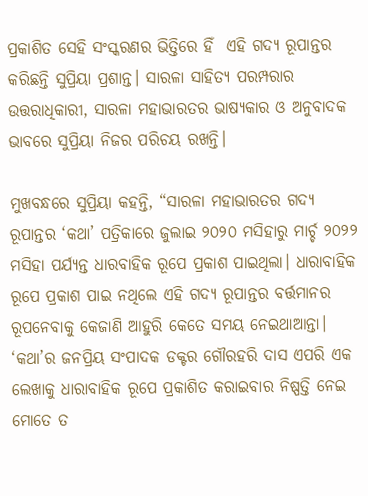ପ୍ରକାଶିତ ସେହି ସଂସ୍କରଣର ଭିତ୍ତିରେ ହିଁ  ଏହି ଗଦ୍ୟ ରୂପାନ୍ତର କରିଛନ୍ତି ସୁପ୍ରିୟା ପ୍ରଶାନ୍ତ। ସାରଳା ସାହିତ୍ୟ ପରମ୍ପରାର ଉତ୍ତରାଧିକାରୀ, ସାରଳା ମହାଭାରତର ଭାଷ୍ୟକାର ଓ ଅନୁବାଦକ ଭାବରେ ସୁପ୍ରିୟା ନିଜର ପରିଚୟ ରଖନ୍ତି।

ମୁଖବନ୍ଧରେ ସୁପ୍ରିୟା କହନ୍ତି, “ସାରଳା ମହାଭାରତର ଗଦ୍ୟ ରୂପାନ୍ତର ‘କଥା’ ପତ୍ରିକାରେ ଜୁଲାଇ ୨୦୨୦ ମସିହାରୁ ମାର୍ଚ୍ଚ ୨୦୨୨ ମସିହା ପର୍ଯ୍ୟନ୍ତ ଧାରବାହିକ ରୂପେ ପ୍ରକାଶ ପାଇଥିଲା। ଧାରାବାହିକ ରୂପେ ପ୍ରକାଶ ପାଇ ନଥିଲେ ଏହି ଗଦ୍ୟ ରୂପାନ୍ତର ବର୍ତ୍ତମାନର ରୂପନେବାକୁ କେଜାଣି ଆହୁରି କେତେ ସମୟ ନେଇଥାଆନ୍ତା। ‘କଥା’ର ଜନପ୍ରିୟ ସଂପାଦକ ଡକ୍ଟର ଗୌରହରି ଦାସ ଏପରି ଏକ ଲେଖାକୁ ଧାରାବାହିକ ରୂପେ ପ୍ରକାଶିତ କରାଇବାର ନିଷ୍ପତ୍ତି ନେଇ ମୋତେ ତ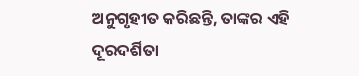ଅନୁଗୃହୀତ କରିଛନ୍ତି, ତାଙ୍କର ଏହି ଦୂରଦର୍ଶିତା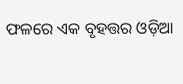ଫଳରେ ଏକ ବୃହତ୍ତର ଓଡ଼ିଆ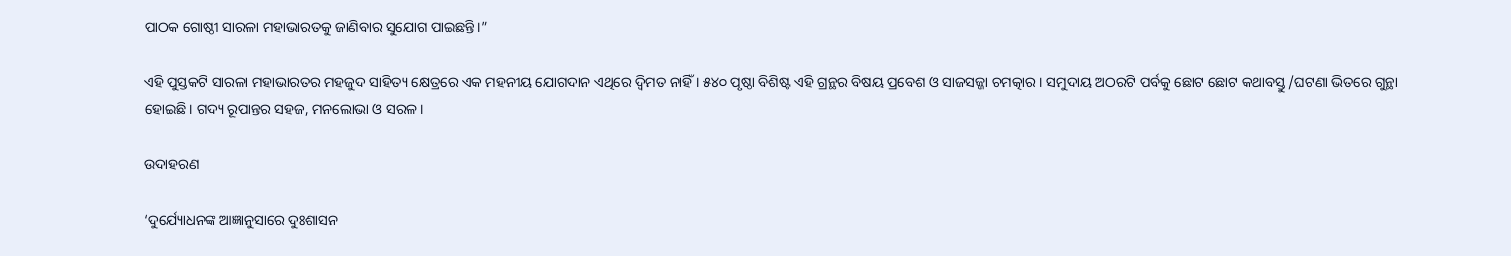ପାଠକ ଗୋଷ୍ଠୀ ସାରଳା ମହାଭାରତକୁ ଜାଣିବାର ସୁଯୋଗ ପାଇଛନ୍ତି।”

ଏହି ପୁସ୍ତକଟି ସାରଳା ମହାଭାରତର ମହଜୁଦ ସାହିତ୍ୟ କ୍ଷେତ୍ରରେ ଏକ ମହନୀୟ ଯୋଗଦାନ ଏଥିରେ ଦ୍ୱିମତ ନାହିଁ । ୫୪୦ ପୃଷ୍ଠା ବିଶିଷ୍ଟ ଏହି ଗ୍ରନ୍ଥର ବିଷୟ ପ୍ରବେଶ ଓ ସାଜସଜ୍ଜା ଚମତ୍କାର। ସମୁଦାୟ ଅଠରଟି ପର୍ବକୁ ଛୋଟ ଛୋଟ କଥାବସ୍ତୁ /ଘଟଣା ଭିତରେ ଗୁନ୍ଥା ହୋଇଛି। ଗଦ୍ୟ ରୂପାନ୍ତର ସହଜ, ମନଲୋଭା ଓ ସରଳ।

ଉଦାହରଣ

‘ଦୁର୍ଯ୍ୟୋଧନଙ୍କ ଆଜ୍ଞାନୁସାରେ ଦୁଃଶାସନ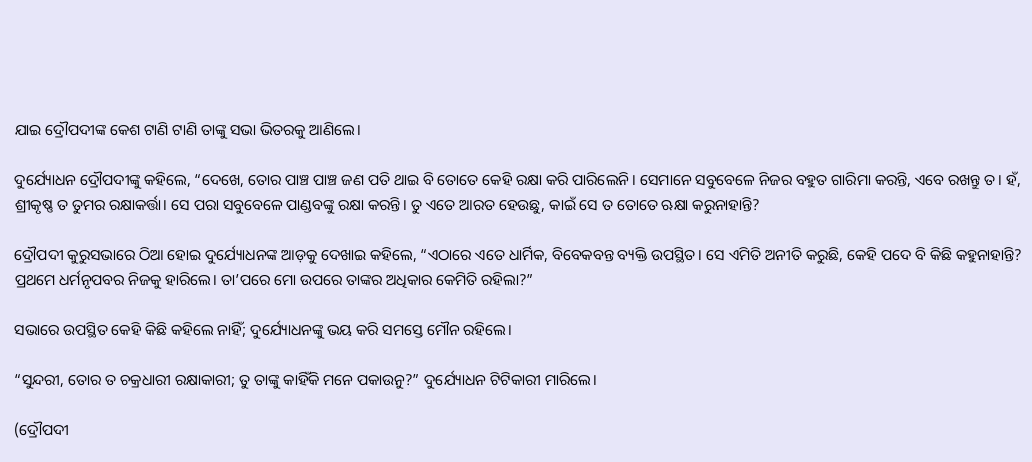ଯାଇ ଦ୍ରୌପଦୀଙ୍କ କେଶ ଟାଣି ଟାଣି ତାଙ୍କୁ ସଭା ଭିତରକୁ ଆଣିଲେ।

ଦୁର୍ଯ୍ୟୋଧନ ଦ୍ରୌପଦୀଙ୍କୁ କହିଲେ, “ଦେଖେ, ତୋର ପାଞ୍ଚ ପାଞ୍ଚ ଜଣ ପତି ଥାଇ ବି ତୋତେ କେହି ରକ୍ଷା କରି ପାରିଲେନି। ସେମାନେ ସବୁବେଳେ ନିଜର ବହୁତ ଗାରିମା କରନ୍ତି, ଏବେ ରଖନ୍ତୁ ତ। ହଁ, ଶ୍ରୀକୃଷ୍ଣ ତ ତୁମର ରକ୍ଷାକର୍ତ୍ତା। ସେ ପରା ସବୁବେଳେ ପାଣ୍ଡବଙ୍କୁ ରକ୍ଷା କରନ୍ତି। ତୁ ଏତେ ଆରତ ହେଉଛୁ, କାଇଁ ସେ ତ ତୋତେ ଋକ୍ଷା କରୁନାହାନ୍ତି?

ଦ୍ରୌପଦୀ କୁରୁସଭାରେ ଠିଆ ହୋଇ ଦୁର୍ଯ୍ୟୋଧନଙ୍କ ଆଡ଼କୁ ଦେଖାଇ କହିଲେ, “ଏଠାରେ ଏତେ ଧାର୍ମିକ, ବିବେକବନ୍ତ ବ୍ୟକ୍ତି ଉପସ୍ଥିତ। ସେ ଏମିତି ଅନୀତି କରୁଛି, କେହି ପଦେ ବି କିଛି କହୁନାହାନ୍ତି? ପ୍ରଥମେ ଧର୍ମନୃପବର ନିଜକୁ ହାରିଲେ। ତା’ପରେ ମୋ ଉପରେ ତାଙ୍କର ଅଧିକାର କେମିତି ରହିଲା?”

ସଭାରେ ଉପସ୍ଥିତ କେହି କିଛି କହିଲେ ନାହିଁ; ଦୁର୍ଯ୍ୟୋଧନଙ୍କୁ ଭୟ କରି ସମସ୍ତେ ମୌନ ରହିଲେ।

“ସୁନ୍ଦରୀ, ତୋର ତ ଚକ୍ରଧାରୀ ରକ୍ଷାକାରୀ; ତୁ ତାଙ୍କୁ କାହିଁକି ମନେ ପକାଉନୁ?” ଦୁର୍ଯ୍ୟୋଧନ ଟିଟିକାରୀ ମାରିଲେ।

(ଦ୍ରୌପଦୀ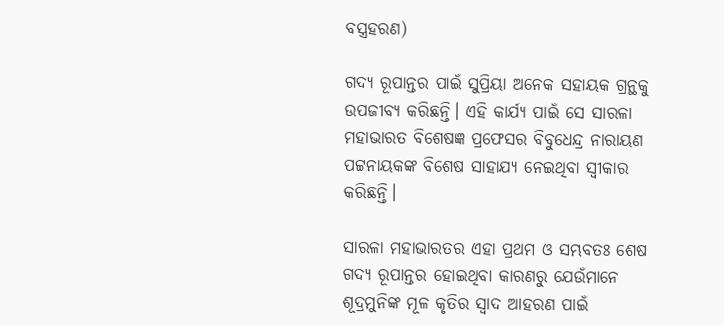ବସ୍ତ୍ରହରଣ)

ଗଦ୍ୟ ରୂପାନ୍ତର ପାଇଁ ସୁପ୍ରିୟା ଅନେକ ସହାୟକ ଗ୍ରନ୍ଥକୁ ଉପଜୀବ୍ୟ କରିଛନ୍ତି। ଏହି କାର୍ଯ୍ୟ ପାଇଁ ସେ ସାରଳା ମହାଭାରତ ବିଶେଷଜ୍ଞ ପ୍ରଫେସର ବିବୁଧେନ୍ଦ୍ର ନାରାୟଣ ପଟ୍ଟନାୟକଙ୍କ ବିଶେଷ ସାହାଯ୍ୟ ନେଇଥିବା ସ୍ଵୀକାର କରିଛନ୍ତି।

ସାରଳା ମହାଭାରତର ଏହା ପ୍ରଥମ ଓ ସମ୍ଭବତଃ ଶେଷ ଗଦ୍ୟ ରୂପାନ୍ତର ହୋଇଥିବା କାରଣରୁ ଯେଉଁମାନେ ଶୂଦ୍ରମୁନିଙ୍କ ମୂଳ କୃତିର ସ୍ଵାଦ ଆହରଣ ପାଇଁ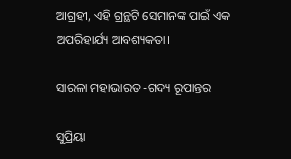ଆଗ୍ରହୀ, ଏହି ଗ୍ରନ୍ଥଟି ସେମାନଙ୍କ ପାଇଁ ଏକ ଅପରିହାର୍ଯ୍ୟ ଆବଶ୍ୟକତା।

ସାରଳା ମହାଭାରତ -ଗଦ୍ୟ ରୂପାନ୍ତର

ସୁପ୍ରିୟା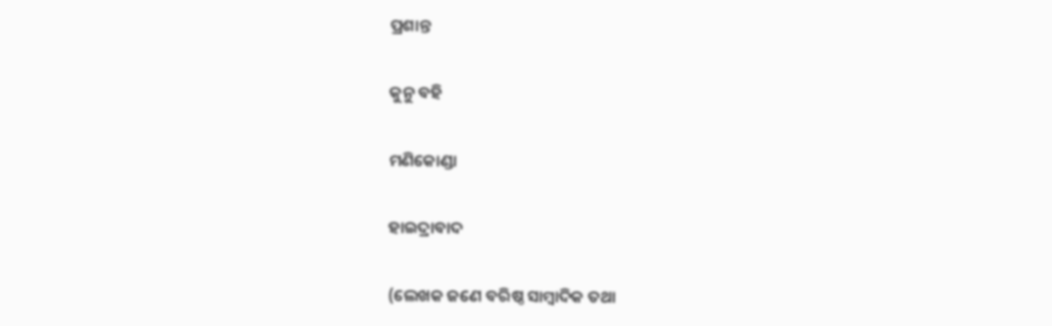ପ୍ରଶାନ୍ତ

କୁନୁ ବହି

ମଣିକୋଣ୍ଡା

ହାଇଦ୍ରାବାଦ

(ଲେଖକ ଜଣେ ବରିଷ୍ଠ ସାମ୍ବାଦିକ ତଥା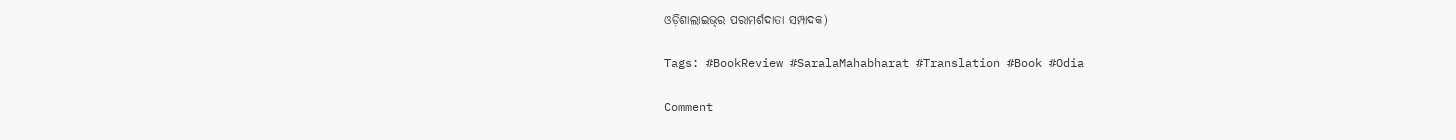ଓଡ଼ିଶାଲାଇଭ୍‌ର ପରାମର୍ଶଦାତା ସମ୍ପାଦକ)

Tags: #BookReview #SaralaMahabharat #Translation #Book #Odia

Comment